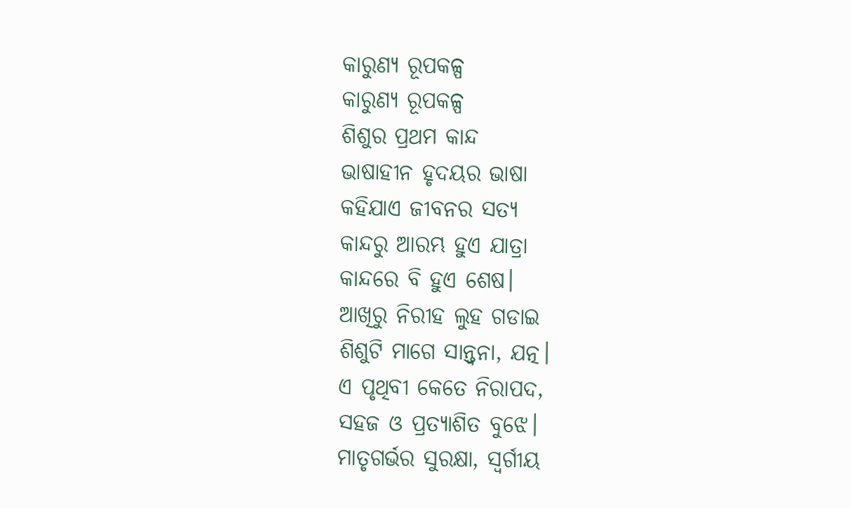କାରୁଣ୍ୟ ରୂପକଳ୍ପ
କାରୁଣ୍ୟ ରୂପକଳ୍ପ
ଶିଶୁର ପ୍ରଥମ କାନ୍ଦ
ଭାଷାହୀନ ହୃଦୟର ଭାଷା
କହିଯାଏ ଜୀବନର ସତ୍ୟ
କାନ୍ଦରୁ ଆରମ୍ଭ ହୁଏ ଯାତ୍ରା
କାନ୍ଦରେ ବି ହୁଏ ଶେଷ।
ଆଖିରୁ ନିରୀହ ଲୁହ ଗଡାଇ
ଶିଶୁଟି ମାଗେ ସାନ୍ତ୍ୱନା, ଯତ୍ନ।
ଏ ପୃଥିବୀ କେତେ ନିରାପଦ,
ସହଜ ଓ ପ୍ରତ୍ୟାଶିତ ବୁଝେ।
ମାତୃଗର୍ଭର ସୁରକ୍ଷା, ସ୍ୱର୍ଗୀୟ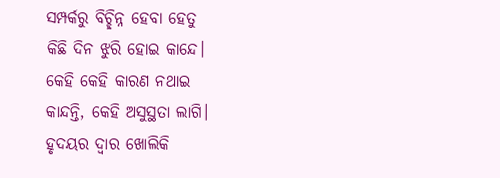ସମ୍ପର୍କରୁ ବିଚ୍ଛିନ୍ନ ହେବା ହେତୁ
କିଛି ଦିନ ଝୁରି ହୋଇ କାନ୍ଦେ।
କେହି କେହି କାରଣ ନଥାଇ
କାନ୍ଦନ୍ତି, କେହି ଅସୁସ୍ଥତା ଲାଗି।
ହୃଦୟର ଦ୍ୱାର ଖୋଲିକି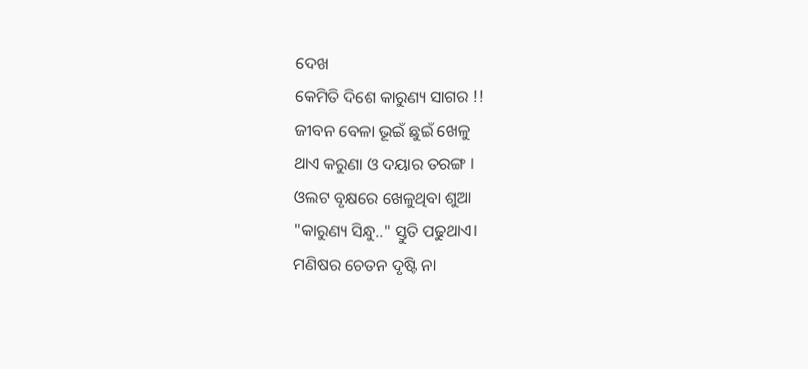ଦେଖ
କେମିତି ଦିଶେ କାରୁଣ୍ୟ ସାଗର !!
ଜୀବନ ବେଳା ଭୂଇଁ ଛୁଇଁ ଖେଳୁ
ଥାଏ କରୁଣା ଓ ଦୟାର ତରଙ୍ଗ ।
ଓଲଟ ବୃକ୍ଷରେ ଖେଳୁଥିବା ଶୁଆ
"କାରୁଣ୍ୟ ସିନ୍ଧୁ.." ସ୍ତୁତି ପଢୁଥାଏ।
ମଣିଷର ଚେତନ ଦୃଷ୍ଟି ନା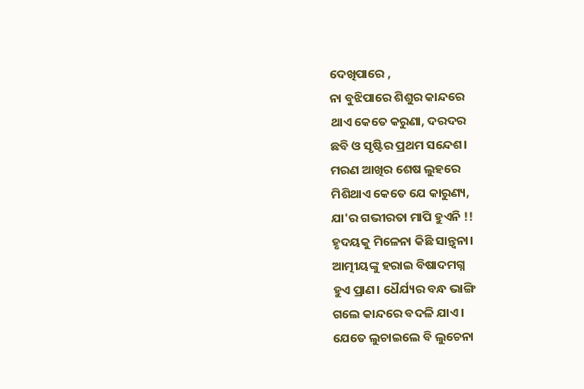ଦେଖିପାରେ ,
ନା ବୁଝିପାରେ ଶିଶୁର କାନ୍ଦରେ
ଥାଏ କେତେ କରୁଣା, ଦରଦର
ଛବି ଓ ସୃଷ୍ଟିର ପ୍ରଥମ ସନ୍ଦେଶ।
ମରଣ ଆଖିର ଶେଷ ଲୁହରେ
ମିଶିଥାଏ କେତେ ଯେ କାରୁଣ୍ୟ,
ଯା'ର ଗଭୀରତା ମାପି ହୁଏନି !!
ହୃଦୟକୁ ମିଳେନା କିଛି ସାନ୍ତ୍ୱନା।
ଆତ୍ମୀୟଙ୍କୁ ହରାଇ ବିଷାଦମଗ୍ନ
ହୁଏ ପ୍ରାଣ। ଧୈର୍ଯ୍ୟର ବନ୍ଧ ଭାଙ୍ଗି
ଗଲେ କାନ୍ଦରେ ବଦଳି ଯାଏ।
ଯେତେ ଲୁଚାଇଲେ ବି ଲୁଚେନା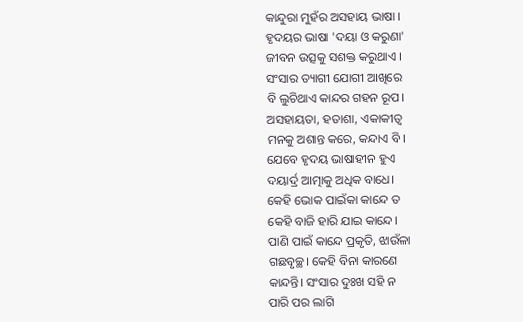କାନ୍ଦୁରା ମୁହଁର ଅସହାୟ ଭାଷା ।
ହୃଦୟର ଭାଷା 'ଦୟା ଓ କରୁଣା'
ଜୀବନ ଉତ୍ସକୁ ସଶକ୍ତ କରୁଥାଏ ।
ସଂସାର ତ୍ୟାଗୀ ଯୋଗୀ ଆଖିରେ
ବି ଲୁଚିଥାଏ କାନ୍ଦର ଗହନ ରୂପ।
ଅସହାୟତା, ହତାଶା, ଏକାକୀତ୍ୱ
ମନକୁ ଅଶାନ୍ତ କରେ, କନ୍ଦାଏ ବି ।
ଯେବେ ହୃଦୟ ଭାଷାହୀନ ହୁଏ
ଦୟାର୍ଦ୍ର ଆତ୍ମାକୁ ଅଧିକ ବାଧେ।
କେହି ଭୋକ ପାଇଁକା କାନ୍ଦେ ତ
କେହି ବାଜି ହାରି ଯାଇ କାନ୍ଦେ।
ପାଣି ପାଇଁ କାନ୍ଦେ ପ୍ରକୃତି, ଝାଉଁଳା
ଗଛବୃଚ୍ଛ। କେହି ବିନା କାରଣେ
କାନ୍ଦନ୍ତି। ସଂସାର ଦୁଃଖ ସହି ନ
ପାରି ପର ଲାଗି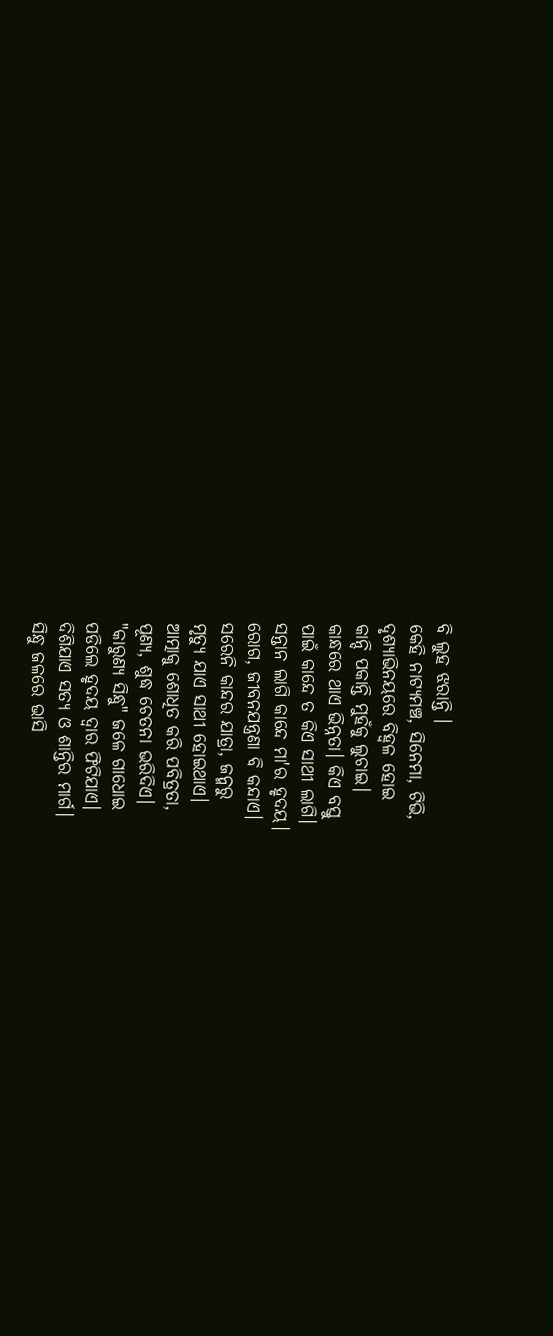ବି ଲୁହ ଝରାନ୍ତି ।
କେହି ନାଟ୍ୟମଞ୍ଚ, ସିନେମା, ଟିଭି,
ଦୃଶ୍ୟାଭିନୟରେ ବିହ୍ୱଳ ହୋଇ
କାନ୍ଦି ପକାନ୍ତି ମୁହଁକୁ ଲୁଚାଇ।
କାନ୍ଧରେ ଥାଏ ଭିନ୍ନତା। କିଏ ବସ୍ତୁ
ପାଇଁ କାନ୍ଦେ ତ କିଏ ସାଥୀ ଲାଗି।
ସନ୍ତାନ ଲାଗି କାନ୍ଦେ ମା'ର ହୃଦୟ।
ରୋଗ, ଜୀବନଯନ୍ତ୍ରଣା ବି କନ୍ଦାଏ।
ସରେନି କାନ୍ଦର ଯାତ୍ରା, ଜନ୍ମରୁ
ମୃତ୍ୟୁ ଯାଏ ସାଥୀ ହୋଇଥାଏ।
ଆତ୍ମାକୁ ଶୋଧିତ କରି ପବିତ୍ରତା,
ପୂଣ୍ୟ, ଶୁଦ୍ଧ ଚେତନା ଭରିଦିଏ।
"କାରୁଣ୍ୟ ସିନ୍ଧୁ" ଜଳେ ଗାଧୋଇ
ପଡିଲେ ହୃଦୟ ଦ୍ୱାର ଫିଟିଯାଏ।
ଦିଶିଯାଏ ସତ୍ୟ ଓ ଶାନ୍ତିର ମାର୍ଗ।
ସିନ୍ଧୁ ଜଳରେ ଭାସି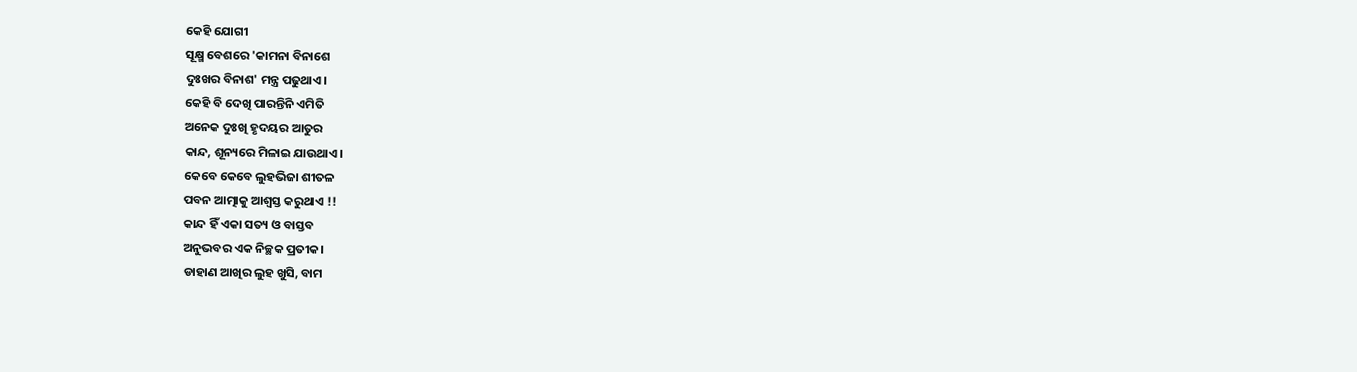କେହି ଯୋଗୀ
ସୂକ୍ଷ୍ମ ବେଶରେ 'କାମନା ବିନାଶେ
ଦୁଃଖର ବିନାଶ' ମନ୍ତ୍ର ପଢୁଥାଏ।
କେହି ବି ଦେଖି ପାରନ୍ତିନି ଏମିତି
ଅନେକ ଦୁଃଖି ହୃଦୟର ଆତୁର
କାନ୍ଦ, ଶୂନ୍ୟରେ ମିଳାଇ ଯାଉଥାଏ।
କେବେ କେବେ ଲୁହଭିଜା ଶୀତଳ
ପବନ ଆତ୍ମାକୁ ଆଶ୍ୱସ୍ତ କରୁଥାଏ !!
କାନ୍ଦ ହିଁ ଏକା ସତ୍ୟ ଓ ବାସ୍ତବ
ଅନୁଭବର ଏକ ନିଚ୍ଛକ ପ୍ରତୀକ।
ଡାହାଣ ଆଖିର ଲୁହ ଖୁସି, ବାମ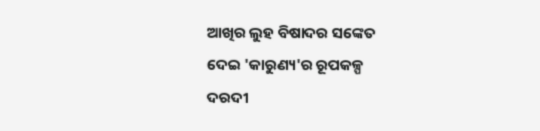ଆଖିର ଲୁହ ବିଷାଦର ସଙ୍କେତ
ଦେଇ 'କାରୁଣ୍ୟ'ର ରୂପକଳ୍ପ
ଦରଦୀ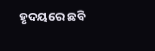ହୃଦୟରେ ଛବି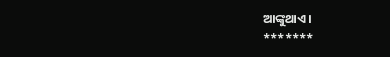ଆଙ୍କୁଥାଏ।
*******